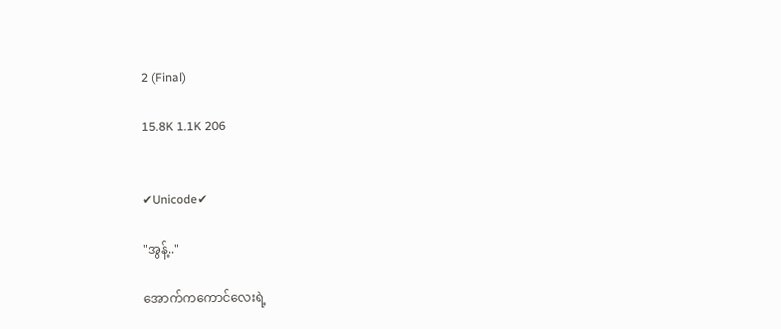2 (Final)

15.8K 1.1K 206


✔Unicode✔

"အွန့်.."

အောက်ကကောင်လေးရဲ့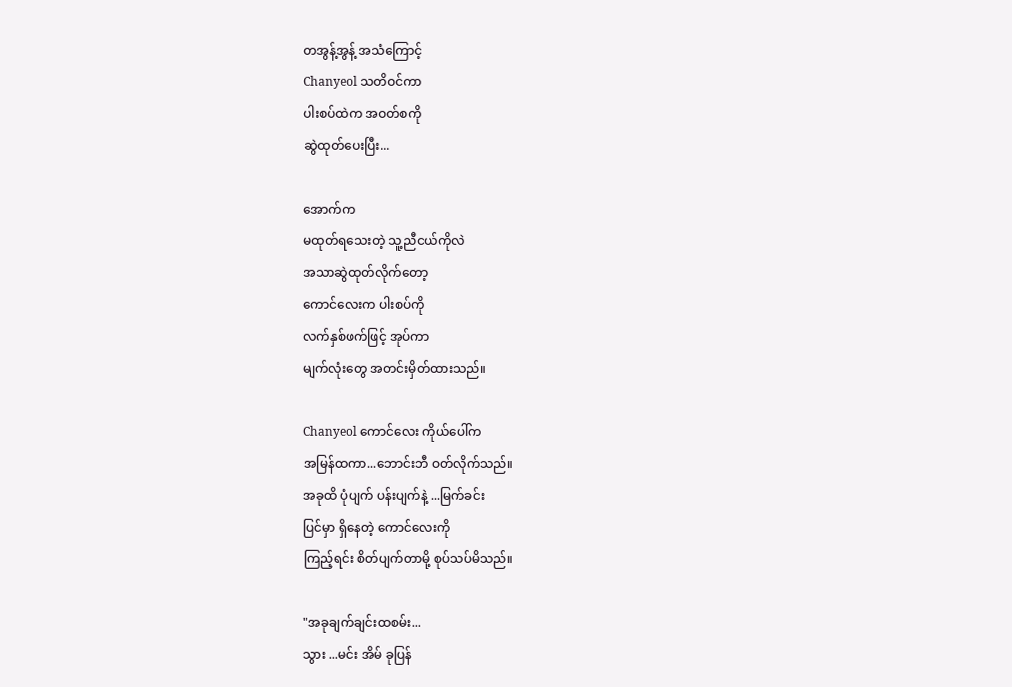တအွန့်အွန့် အသံကြောင့်
Chanyeol သတိဝင်ကာ
ပါးစပ်ထဲက အဝတ်စကို
ဆွဲထုတ်ပေးပြီး...

အောက်က
မထုတ်ရသေးတဲ့ သူ့ညီငယ်ကိုလဲ
အသာဆွဲထုတ်လိုက်တော့
ကောင်လေးက ပါးစပ်ကို
လက်နှစ်ဖက်ဖြင့် အုပ်ကာ
မျက်လုံးတွေ အတင်းမှိတ်ထားသည်။

Chanyeol ကောင်လေး ကိုယ်ပေါ်က
အမြန်ထကာ...ဘောင်းဘီ ဝတ်လိုက်သည်။
အခုထိ ပုံပျက် ပန်းပျက်နဲ့ ...မြက်ခင်း
ပြင်မှာ ရှိနေတဲ့ ကောင်လေးကို
ကြည့်ရင်း စိတ်ပျက်တာမို့ စုပ်သပ်မိသည်။

"အခုချက်ချင်းထစမ်း...
သွား ...မင်း အိမ် ခုပြန်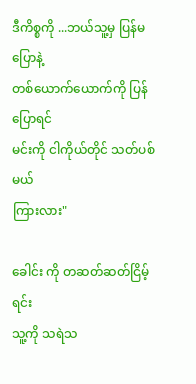ဒီကိစ္စကို ...ဘယ်သူ့မှ ပြန်မပြောနဲ့
တစ်ယောက်ယောက်ကို ပြန်ပြောရင်
မင်းကို ငါကိုယ်တိုင် သတ်ပစ်မယ်
ကြားလား"

ခေါင်း ကို တဆတ်ဆတ်ငြိမ့်ရင်း
သူ့ကို သရဲသ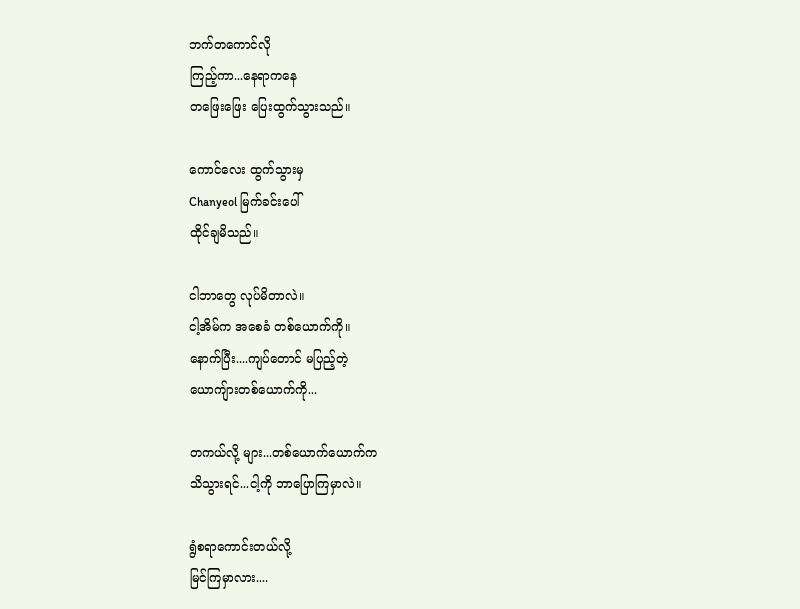ဘက်တကောင်လို
ကြည့်ကာ...နေရာကနေ
တဖြေးဖြေး ပြေးထွက်သွားသည်။

ကောင်လေး ထွက်သွားမှ
Chanyeol မြက်ခင်းပေါ်
ထိုင်ချမိသည်။

ငါဘာတွေ လုပ်မိတာလဲ။
ငါ့အိမ်က အစေခံ တစ်ယောက်ကို။
နောက်ပြီး....ကျပ်တောင် မပြည့်တဲ့
ယောကျ်ားတစ်ယောက်ကို...

တကယ်လို့ များ...တစ်ယောက်ယောက်က
သိသွားရင်...ငါ့ကို ဘာပြောကြမှာလဲ။

ရွံစရာကောင်းတယ်လို့
မြင်ကြမှာလား....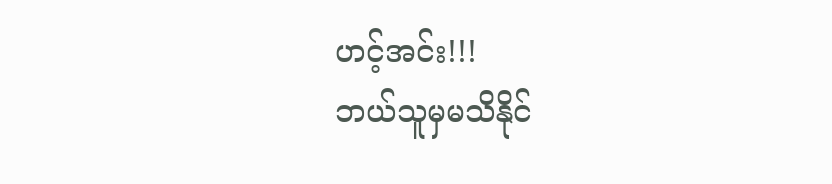ဟင့်အင်း!!!
ဘယ်သူမှမသိနိုင်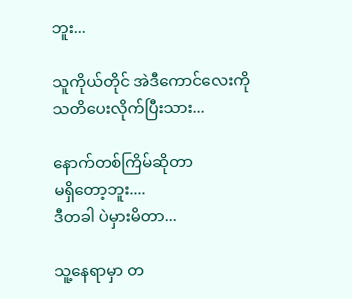ဘူး...

သူကိုယ်တိုင် အဲဒီကောင်လေးကို
သတိပေးလိုက်ပြီးသား...

နောက်တစ်ကြိမ်ဆိုတာ
မရှိတော့ဘူး....
ဒီတခါ ပဲမှားမိတာ...

သူ့နေရာမှာ တ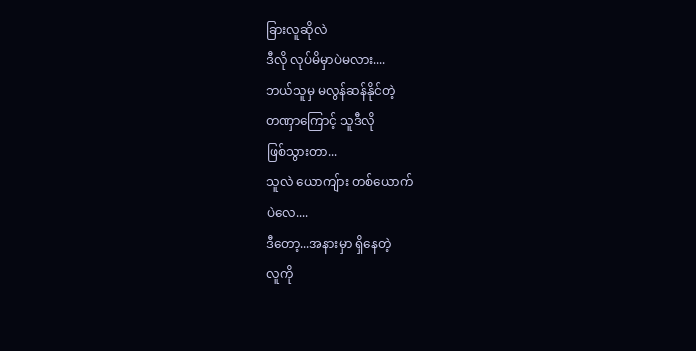ခြားလူဆိုလဲ
ဒီလို လုပ်မိမှာပဲမလား....
ဘယ်သူမှ မလွန်ဆန်နိုင်တဲ့
တဏှာကြောင့် သူဒီလို
ဖြစ်သွားတာ...
သူလဲ ယောကျ်ား တစ်ယောက်
ပဲလေ....
ဒီတော့...အနားမှာ ရှိနေတဲ့
လူကို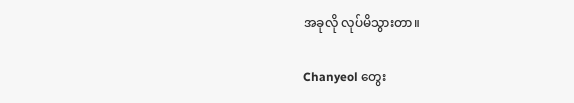အခုလို လုပ်မိသွားတာ။

Chanyeol တွေး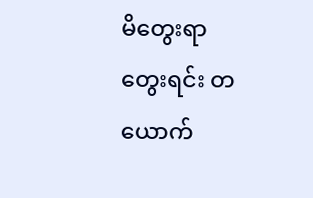မိတွေးရာ
တွေးရင်း တယောက်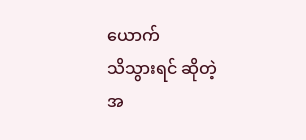ယောက်
သိသွားရင် ဆိုတဲ့ အ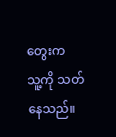တွေးက
သူ့ကို သတ်နေသည်။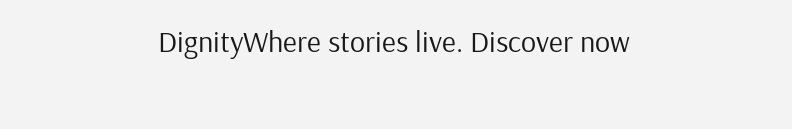DignityWhere stories live. Discover now